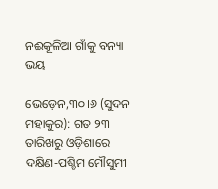ନଈକୂଳିଆ ଗାଁକୁ ବନ୍ୟା ଭୟ

ଭେଡ଼େନ,୩୦।୬ (ସୁଦନ ମହାକୁର): ଗତ ୨୩ ତାରିଖରୁ ଓଡ଼ିଶାରେ ଦକ୍ଷିଣ-ପଶ୍ଚିମ ମୌସୁମୀ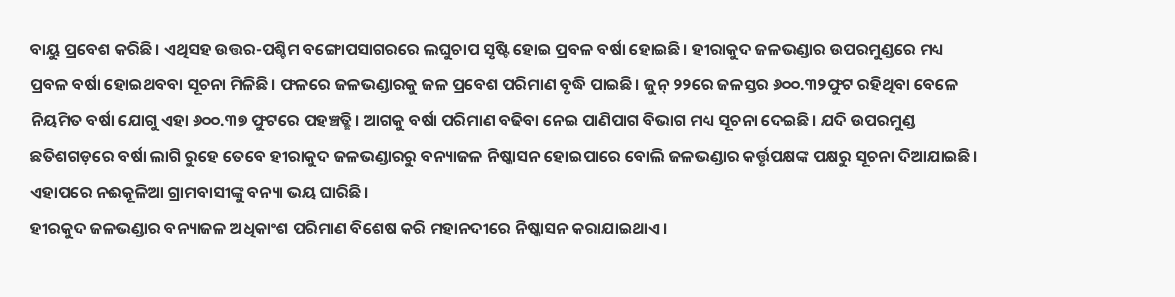ବାୟୁ ପ୍ରବେଶ କରିଛି। ଏଥିସହ ଉତ୍ତର-ପଶ୍ଚିମ ବଙ୍ଗୋପସାଗରରେ ଲଘୁଚାପ ସୃଷ୍ଟି ହୋଇ ପ୍ରବଳ ବର୍ଷା ହୋଇଛି। ହୀରାକୁଦ ଜଳଭଣ୍ଡାର ଉପରମୁଣ୍ଡରେ ମଧ୍ୟ ପ୍ରବଳ ବର୍ଷା ହୋଇଥବବା ସୂଚନା ମିଳିଛି। ଫଳରେ ଜଳଭଣ୍ଡାରକୁ ଜଳ ପ୍ରବେଶ ପରିମାଣ ବୃଦ୍ଧି ପାଇଛି। ଜୁନ୍‌ ୨୨ରେ ଜଳସ୍ତର ୬୦୦.୩୨ଫୁଟ ରହିଥିବା ବେଳେ ନିୟମିତ ବର୍ଷା ଯୋଗୁ ଏହା ୬୦୦.୩୭ ଫୁଟରେ ପହଞ୍ଚତ୍ଛି। ଆଗକୁ ବର୍ଷା ପରିମାଣ ବଢିବା ନେଇ ପାଣିପାଗ ବିଭାଗ ମଧ୍ୟ ସୂଚନା ଦେଇଛି। ଯଦି ଉପରମୁଣ୍ଡ ଛତିଶଗଡ଼ରେ ବର୍ଷା ଲାଗି ରୁହେ ତେବେ ହୀରାକୁଦ ଜଳଭଣ୍ଡାରରୁ ବନ୍ୟାଜଳ ନିଷ୍କାସନ ହୋଇପାରେ ବୋଲି ଜଳଭଣ୍ଡାର କର୍ତ୍ତୃପକ୍ଷଙ୍କ ପକ୍ଷରୁ ସୂଚନା ଦିଆଯାଇଛି। ଏହାପରେ ନଈକୂଳିଆ ଗ୍ରାମବାସୀଙ୍କୁ ବନ୍ୟା ଭୟ ଘାରିଛି।
ହୀରକୁଦ ଜଳଭଣ୍ଡାର ବନ୍ୟାଜଳ ଅଧିକାଂଶ ପରିମାଣ ବିଶେଷ କରି ମହାନଦୀରେ ନିଷ୍କାସନ କରାଯାଇଥାଏ।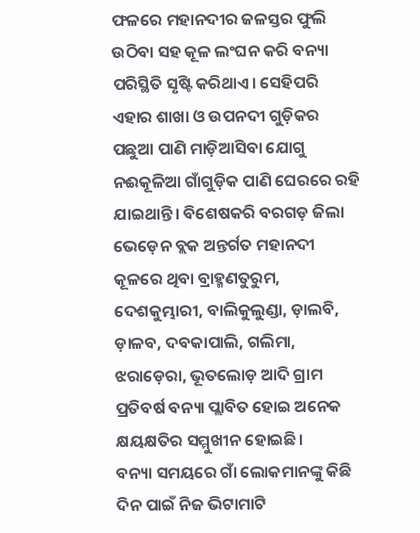ଫଳରେ ମହାନଦୀର ଜଳସ୍ତର ଫୁଲି ଉଠିବା ସହ କୂଳ ଲଂଘନ କରି ବନ୍ୟା ପରିସ୍ଥିତି ସୃଷ୍ଟି କରିଥାଏ। ସେହିପରି ଏହାର ଶାଖା ଓ ଉପନଦୀ ଗୁଡ଼ିକର ପଛୁଆ ପାଣି ମାଡ଼ିଆସିବା ଯୋଗୁ ନଈକୂଳିଆ ଗାଁଗୁଡ଼ିକ ପାଣି ଘେରରେ ରହି ଯାଇଥାନ୍ତି। ବିଶେଷକରି ବରଗଡ଼ ଜିଲା ଭେଡ଼େନ ବ୍ଲକ ଅନ୍ତର୍ଗତ ମହାନଦୀ କୂଳରେ ଥିବା ବ୍ରାହ୍ମଣତୁରୁମ, ଦେଶକୁମ୍ଭାରୀ, ବାଲିକୁଲୁଣ୍ଡା, ଡ଼ାଲବି, ଡ଼ାଳବ, ଦବକାପାଲି, ଗଲିମା, ଝରାଡ଼େରା, ଭୂତଲୋଡ଼ ଆଦି ଗ୍ରାମ ପ୍ରତିବର୍ଷ ବନ୍ୟା ପ୍ଲାବିତ ହୋଇ ଅନେକ କ୍ଷୟକ୍ଷତିର ସମ୍ମୁଖୀନ ହୋଇଛି।
ବନ୍ୟା ସମୟରେ ଗାଁ ଲୋକମାନଙ୍କୁ କିଛି ଦିନ ପାଇଁ ନିଜ ଭିଟାମାଟି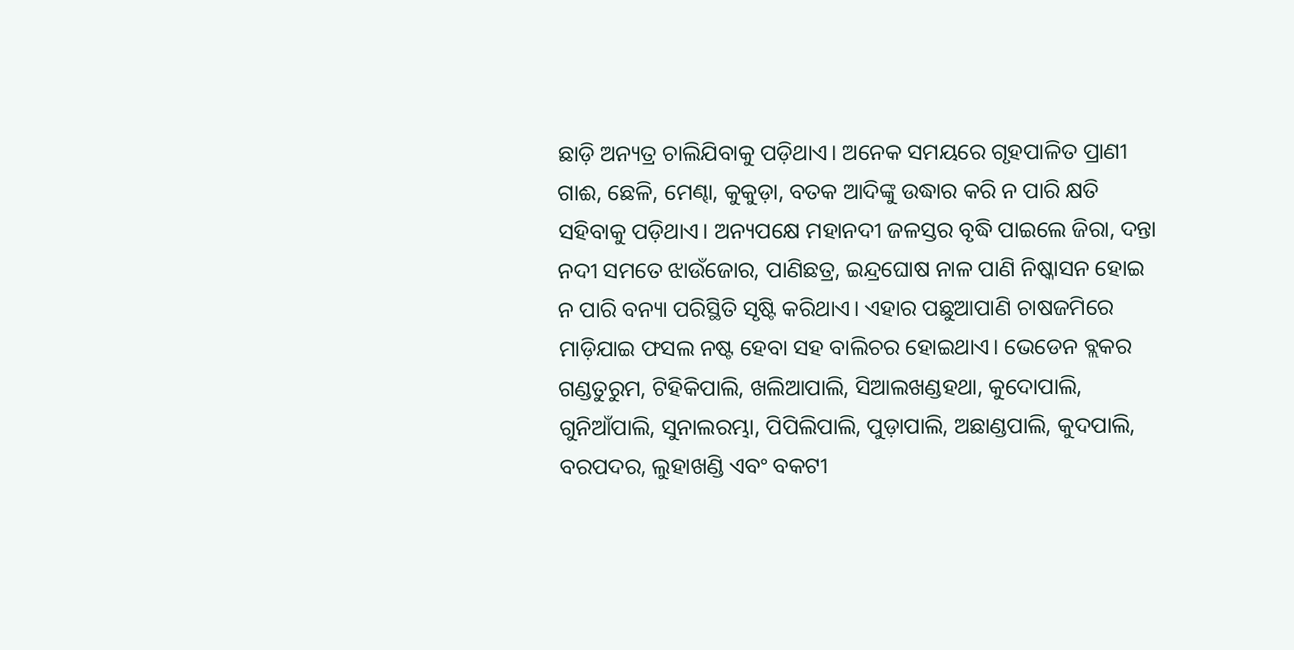ଛାଡ଼ି ଅନ୍ୟତ୍ର ଚାଲିଯିବାକୁ ପଡ଼ିଥାଏ। ଅନେକ ସମୟରେ ଗୃହପାଳିତ ପ୍ରାଣୀ ଗାଈ, ଛେଳି, ମେଣ୍ଢା, କୁକୁଡ଼ା, ବତକ ଆଦିଙ୍କୁ ଉଦ୍ଧାର କରି ନ ପାରି କ୍ଷତି ସହିବାକୁ ପଡ଼ିଥାଏ। ଅନ୍ୟପକ୍ଷେ ମହାନଦୀ ଜଳସ୍ତର ବୃଦ୍ଧି ପାଇଲେ ଜିରା, ଦନ୍ତା ନଦୀ ସମତେ ଝାଉଁଜୋର, ପାଣିଛତ୍ର, ଇନ୍ଦ୍ରଘୋଷ ନାଳ ପାଣି ନିଷ୍କାସନ ହୋଇ ନ ପାରି ବନ୍ୟା ପରିସ୍ଥିତି ସୃଷ୍ଟି କରିଥାଏ। ଏହାର ପଛୁଆପାଣି ଚାଷଜମିରେ ମାଡ଼ିଯାଇ ଫସଲ ନଷ୍ଟ ହେବା ସହ ବାଲିଚର ହୋଇଥାଏ। ଭେଡେନ ବ୍ଲକର ଗଣ୍ଡତୁରୁମ, ଟିହିକିପାଲି, ଖଲିଆପାଲି, ସିଆଲଖଣ୍ଡହଥା, କୁଦୋପାଲି, ଗୁନିଆଁପାଲି, ସୁନାଲରମ୍ଭା, ପିପିଲିପାଲି, ପୁଡ଼ାପାଲି, ଅଛାଣ୍ଡପାଲି, କୁଦପାଲି, ବରପଦର, ଲୁହାଖଣ୍ଡି ଏବଂ ବକଟୀ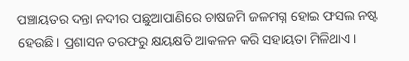ପଞ୍ଚାୟତର ଦନ୍ତା ନଦୀର ପଛୁଆପାଣିରେ ଚାଷଜମି ଜଳମଗ୍ନ ହୋଇ ଫସଲ ନଷ୍ଟ ହେଉଛି। ପ୍ରଶାସନ ତରଫରୁ କ୍ଷୟକ୍ଷତି ଆକଳନ କରି ସହାୟତା ମିଳିଥାଏ।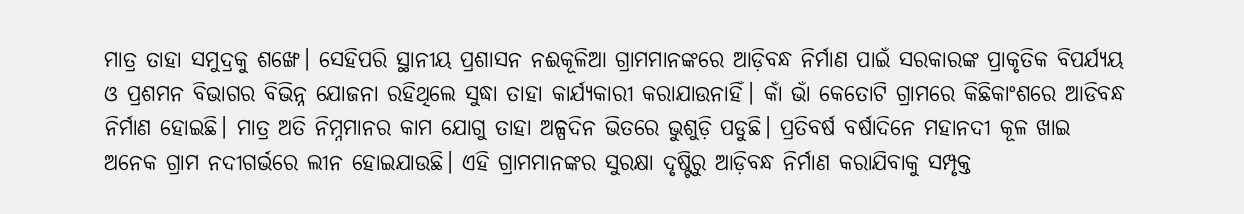ମାତ୍ର ତାହା ସମୁଦ୍ରକୁ ଶଙ୍ଖେ। ସେହିପରି ସ୍ଥାନୀୟ ପ୍ରଶାସନ ନଈକୂଳିଆ ଗ୍ରାମମାନଙ୍କରେ ଆଡ଼ିବନ୍ଧ ନିର୍ମାଣ ପାଇଁ ସରକାରଙ୍କ ପ୍ରାକୃତିକ ବିପର୍ଯ୍ୟୟ ଓ ପ୍ରଶମନ ବିଭାଗର ବିଭିନ୍ନ ଯୋଜନା ରହିଥିଲେ ସୁଦ୍ଧା ତାହା କାର୍ଯ୍ୟକାରୀ କରାଯାଉନାହିଁ। କାଁ ଭାଁ କେତୋଟି ଗ୍ରାମରେ କିଛିକାଂଶରେ ଆଡିବନ୍ଧ ନିର୍ମାଣ ହୋଇଛି। ମାତ୍ର ଅତି ନିମ୍ନମାନର କାମ ଯୋଗୁ ତାହା ଅଳ୍ପଦିନ ଭିତରେ ଭୁଶୁଡ଼ି ପଡୁଛି। ପ୍ରତିବର୍ଷ ବର୍ଷାଦିନେ ମହାନଦୀ କୂଳ ଖାଇ ଅନେକ ଗ୍ରାମ ନଦୀଗର୍ଭରେ ଲୀନ ହୋଇଯାଉଛି। ଏହି ଗ୍ରାମମାନଙ୍କର ସୁରକ୍ଷା ଦୃଷ୍ଟିରୁ ଆଡ଼ିବନ୍ଧ ନିର୍ମାଣ କରାଯିବାକୁ ସମ୍ପୃକ୍ତ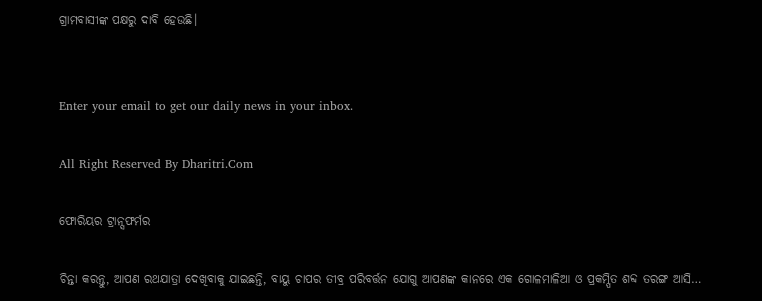ଗ୍ରାମବାସୀଙ୍କ ପକ୍ଷରୁ ଦାବି ହେଉଛି।


Enter your email to get our daily news in your inbox.

All Right Reserved By Dharitri.Com

ଫୋରିୟର ଟ୍ରାନ୍ସଫର୍ମର

ଚିନ୍ତା କରନ୍ତୁ, ଆପଣ ରଥଯାତ୍ରା ଦେଖିବାକୁ ଯାଇଛନ୍ତି, ବାୟୁ ଚାପର ତୀବ୍ର ପରିବର୍ତ୍ତନ ଯୋଗୁ ଆପଣଙ୍କ କାନରେ ଏକ ଗୋଳମାଳିଆ ଓ ପ୍ରକମ୍ପିତ ଶବ୍ଦ ତରଙ୍ଗ ଆସି…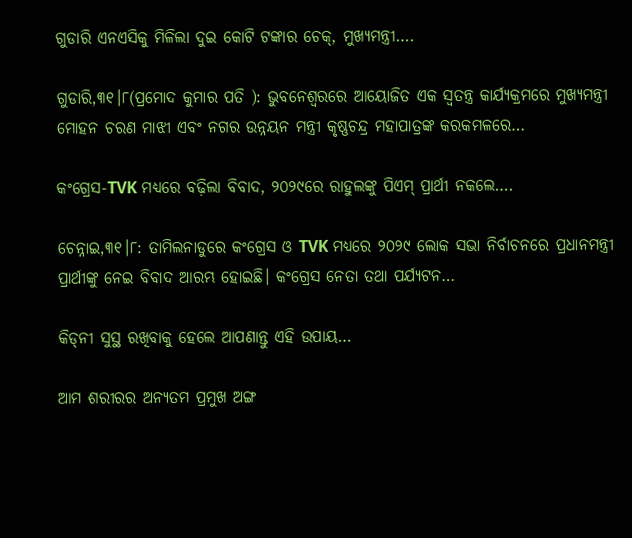ଗୁଡାରି ଏନଏସିକୁ ମିଳିଲା ଦୁଇ କୋଟି ଟଙ୍କାର ଚେକ୍, ମୁଖ୍ୟମନ୍ତ୍ରୀ….

ଗୁଡାରି,୩୧।୮(ପ୍ରମୋଦ କୁମାର ପତି ): ଭୁବନେଶ୍ୱରରେ ଆୟୋଜିତ ଏକ ସ୍ୱତନ୍ତ୍ର କାର୍ଯ୍ୟକ୍ରମରେ ମୁଖ୍ୟମନ୍ତ୍ରୀ ମୋହନ ଚରଣ ମାଝୀ ଏବଂ ନଗର ଉନ୍ନୟନ ମନ୍ତ୍ରୀ କୃଷ୍ଣଚନ୍ଦ୍ର ମହାପାତ୍ରଙ୍କ କରକମଳରେ…

କଂଗ୍ରେସ-TVK ମଧ୍ୟରେ ବଢ଼ିଲା ବିବାଦ, ୨୦୨୯ରେ ରାହୁଲଙ୍କୁ ପିଏମ୍ ପ୍ରାର୍ଥୀ ନକଲେ….

ଚେନ୍ନାଇ,୩୧।୮: ତାମିଲନାଡୁରେ କଂଗ୍ରେସ ଓ TVK ମଧ୍ୟରେ ୨୦୨୯ ଲୋକ ସଭା ନିର୍ବାଚନରେ ପ୍ରଧାନମନ୍ତ୍ରୀ ପ୍ରାର୍ଥୀଙ୍କୁ ନେଇ ବିବାଦ ଆରମ୍ଭ ହୋଇଛି। କଂଗ୍ରେସ ନେତା ତଥା ପର୍ଯ୍ୟଟନ…

କିଡ୍‌ନୀ ସୁସ୍ଥ ରଖିବାକୁ ହେଲେ ଆପଣାନ୍ତୁ ଏହି ଉପାୟ…

ଆମ ଶରୀରର ଅନ୍ୟତମ ପ୍ରମୁଖ ଅଙ୍ଗ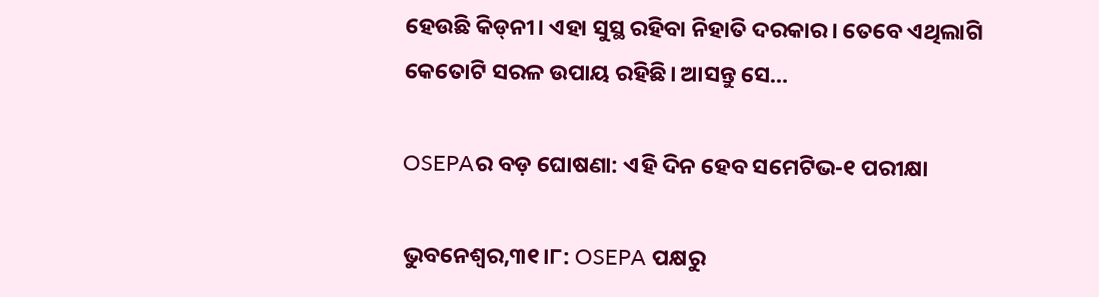ହେଉଛି କିଡ୍‌ନୀ। ଏହା ସୁସ୍ଥ ରହିବା ନିହାତି ଦରକାର। ତେବେ ଏଥିଲାଗି କେତୋଟି ସରଳ ଉପାୟ ରହିଛି। ଆସନ୍ତୁ ସେ…

OSEPAର ବଡ଼ ଘୋଷଣା: ଏହି ଦିନ ହେବ ସମେଟିଭ-୧ ପରୀକ୍ଷା

ଭୁବନେଶ୍ୱର,୩୧।୮: OSEPA ପକ୍ଷରୁ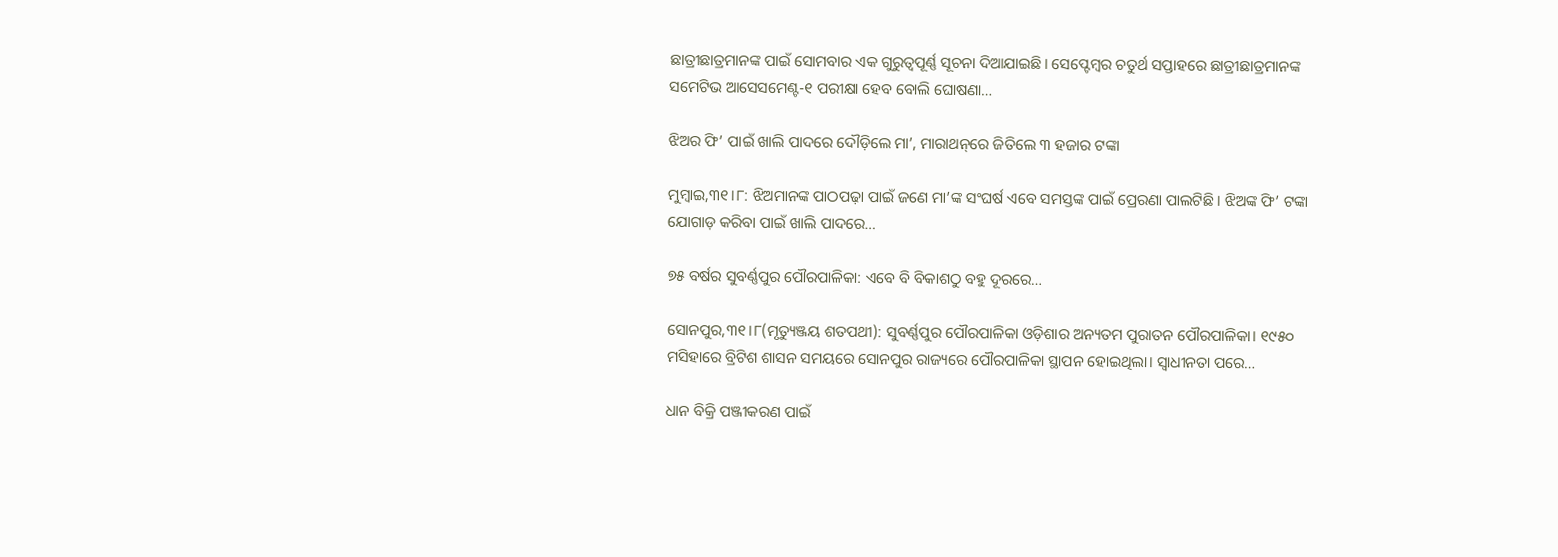ଛାତ୍ରୀଛାତ୍ରମାନଙ୍କ ପାଇଁ ସୋମବାର ଏକ ଗୁରୁତ୍ୱପୂର୍ଣ୍ଣ ସୂଚନା ଦିଆଯାଇଛି। ସେପ୍ଟେମ୍ବର ଚତୁର୍ଥ ସପ୍ତାହରେ ଛାତ୍ରୀଛାତ୍ରମାନଙ୍କ ସମେଟିଭ ଆସେସମେଣ୍ଟ-୧ ପରୀକ୍ଷା ହେବ ବୋଲି ଘୋଷଣା…

ଝିଅର ଫି’ ପାଇଁ ଖାଲି ପାଦରେ ଦୌଡ଼ିଲେ ମା’, ମାରାଥନ୍‌ରେ ଜିତିଲେ ୩ ହଜାର ଟଙ୍କା

ମୁମ୍ବାଇ,୩୧।୮: ଝିଅମାନଙ୍କ ପାଠପଢ଼ା ପାଇଁ ଜଣେ ମା’ଙ୍କ ସଂଘର୍ଷ ଏବେ ସମସ୍ତଙ୍କ ପାଇଁ ପ୍ରେରଣା ପାଲଟିଛି। ଝିଅଙ୍କ ଫି’ ଟଙ୍କା ଯୋଗାଡ଼ କରିବା ପାଇଁ ଖାଲି ପାଦରେ…

୭୫ ବର୍ଷର ସୁବର୍ଣ୍ଣପୁର ପୌରପାଳିକା: ଏବେ ବି ବିକାଶଠୁ ବହୁ ଦୂରରେ…

ସୋନପୁର,୩୧।୮(ମୃତ୍ୟୁଞ୍ଜୟ ଶତପଥୀ): ସୁବର୍ଣ୍ଣପୁର ପୌରପାଳିକା ଓଡ଼ିଶାର ଅନ୍ୟତମ ପୁରାତନ ପୌରପାଳିକା। ୧୯୫୦ ମସିହାରେ ବ୍ରିଟିଶ ଶାସନ ସମୟରେ ସୋନପୁର ରାଜ୍ୟରେ ପୌରପାଳିକା ସ୍ଥାପନ ହୋଇଥିଲା। ସ୍ବାଧୀନତା ପରେ…

ଧାନ ବିକ୍ରି ପଞ୍ଜୀକରଣ ପାଇଁ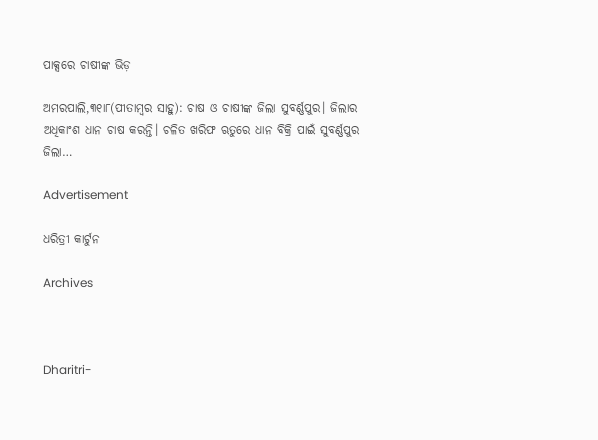ପାକ୍ସରେ ଚାଷୀଙ୍କ ଭିଡ଼

ଅମରପାଲି,୩୧ା୮(ପୀତାମ୍ବର ସାହୁ): ଚାଷ ଓ ଚାଷୀଙ୍କ ଜିଲା ସୁବର୍ଣ୍ଣପୁର। ଜିଲାର ଅଧିକାଂଶ ଧାନ ଚାଷ କରନ୍ତି। ଚଳିତ ଖରିଫ ଋତୁରେ ଧାନ ବିକ୍ରି ପାଇଁ ସୁବର୍ଣ୍ଣପୁର ଜିଲା…

Advertisement

ଧରିତ୍ରୀ କାର୍ଟୁନ

Archives



Dharitri-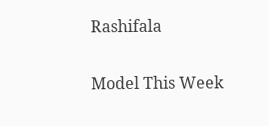Rashifala

Model This Week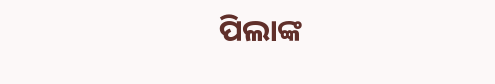ପିଲାଙ୍କ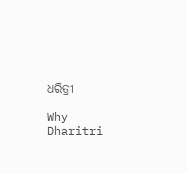ଧରିତ୍ରୀ

Why Dharitri